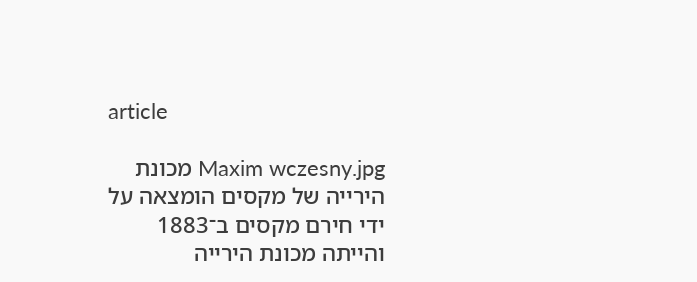article

Maxim wczesny.jpg מכונת הירייה של מקסים הומצאה על ידי חירם מקסים ב־1883 והייתה מכונת הירייה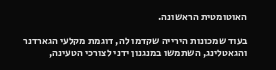האוטומטית הראשונה.

בעוד שמכונות הירייה שקדמו לה, דוגמת מקלעי הגארדנר והגאטלינג, השתמשו במנגנון ידני לצורכי הטעינה,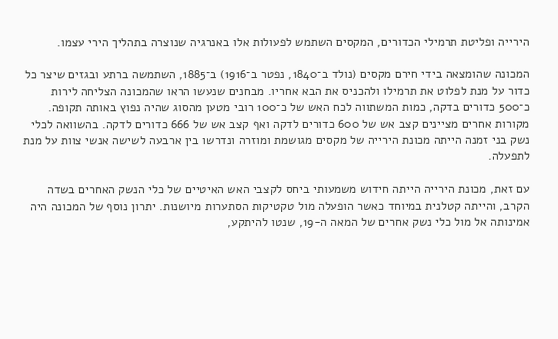הירייה ופליטת תרמילי הכדורים, המקסים השתמש לפעולות אלו באנרגיה שנוצרה בתהליך הירי עצמו.

המכונה שהומצאה בידי חירם מקסים (נולד ב־1840, נפטר ב־1916) ב־1885, השתמשה ברתע ובגזים שיצר כל כדור על מנת לפלוט את תרמילו ולהכניס את הבא אחריו. מבחנים שנעשו הראו שהמכונה הצליחה לירות כ־500 כדורים בדקה, כמות המשתווה לכח האש של כ־100 רובי מטען מהסוג שהיה נפוץ באותה תקופה. מקורות אחרים מציינים קצב אש של 600 כדורים לדקה ואף קצב אש של 666 כדורים לדקה. בהשוואה לכלי נשק בני זמנה הייתה מכונת הירייה של מקסים מגושמת ומוזרה ונדרשו בין ארבעה לשישה אנשי צוות על מנת לתפעלה.

עם זאת, מכונת הירייה הייתה חידוש משמעותי ביחס לקצבי האש האיטיים של כלי הנשק האחרים בשדה הקרב, והייתה קטלנית במיוחד כאשר הופעלה מול טקטיקות הסתערות מיושנות. יתרון נוסף של המכונה היה אמינותה אל מול כלי נשק אחרים של המאה ה-19, שנטו להיתקע,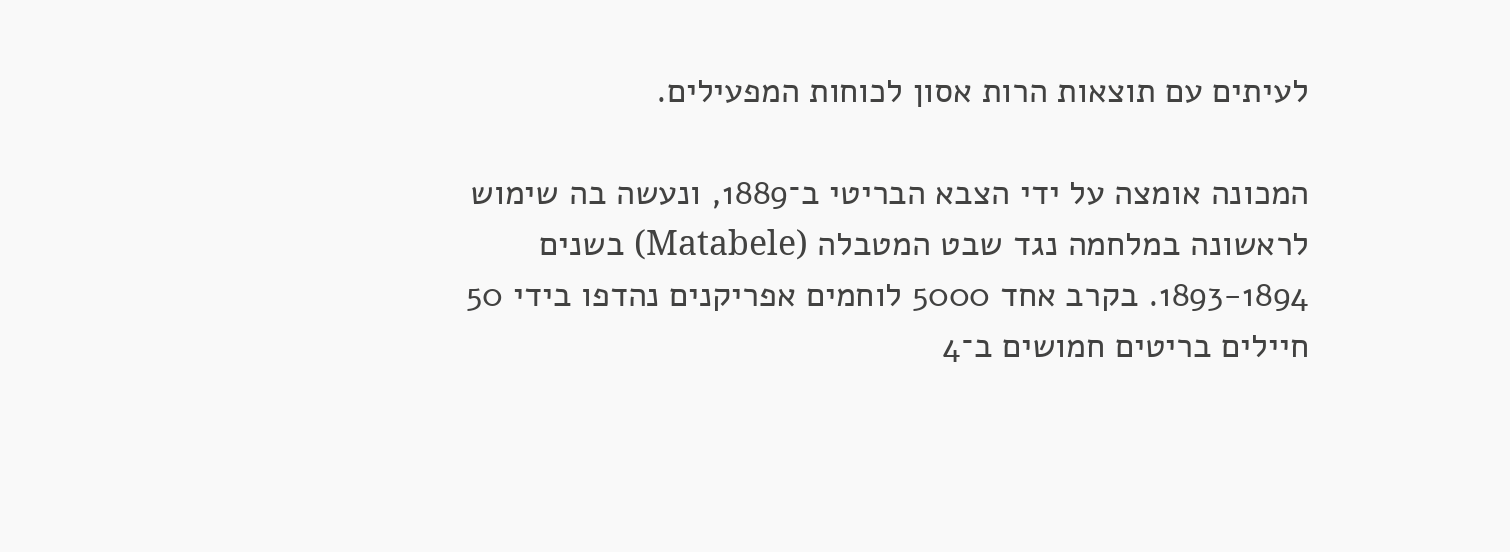לעיתים עם תוצאות הרות אסון לכוחות המפעילים.

המכונה אומצה על ידי הצבא הבריטי ב־1889, ונעשה בה שימוש לראשונה במלחמה נגד שבט המטבלה (Matabele) בשנים 1893-1894. בקרב אחד 5000 לוחמים אפריקנים נהדפו בידי 50 חיילים בריטים חמושים ב־4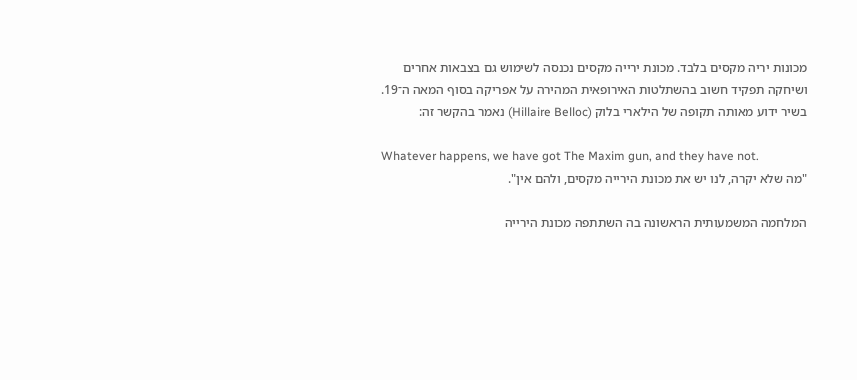מכונות יריה מקסים בלבד. מכונת ירייה מקסים נכנסה לשימוש גם בצבאות אחרים ושיחקה תפקיד חשוב בהשתלטות האירופאית המהירה על אפריקה בסוף המאה ה־19. בשיר ידוע מאותה תקופה של הילארי בלוק (Hillaire Belloc) נאמר בהקשר זה:

Whatever happens, we have got The Maxim gun, and they have not.
"מה שלא יקרה, לנו יש את מכונת הירייה מקסים, ולהם אין".

המלחמה המשמעותית הראשונה בה השתתפה מכונת הירייה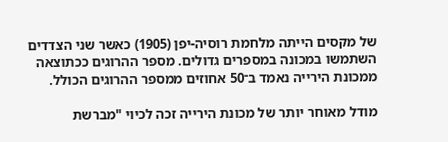של מקסים הייתה מלחמת רוסיה-יפן (1905) כאשר שני הצדדים השתמשו במכונה במספרים גדולים. מספר ההרוגים ככתוצאה ממכונת הירייה נאמד ב־50 אחוזים ממספר ההרוגים הכולל.

מודל מאוחר יותר של מכונת הירייה זכה לכיוי "מברשת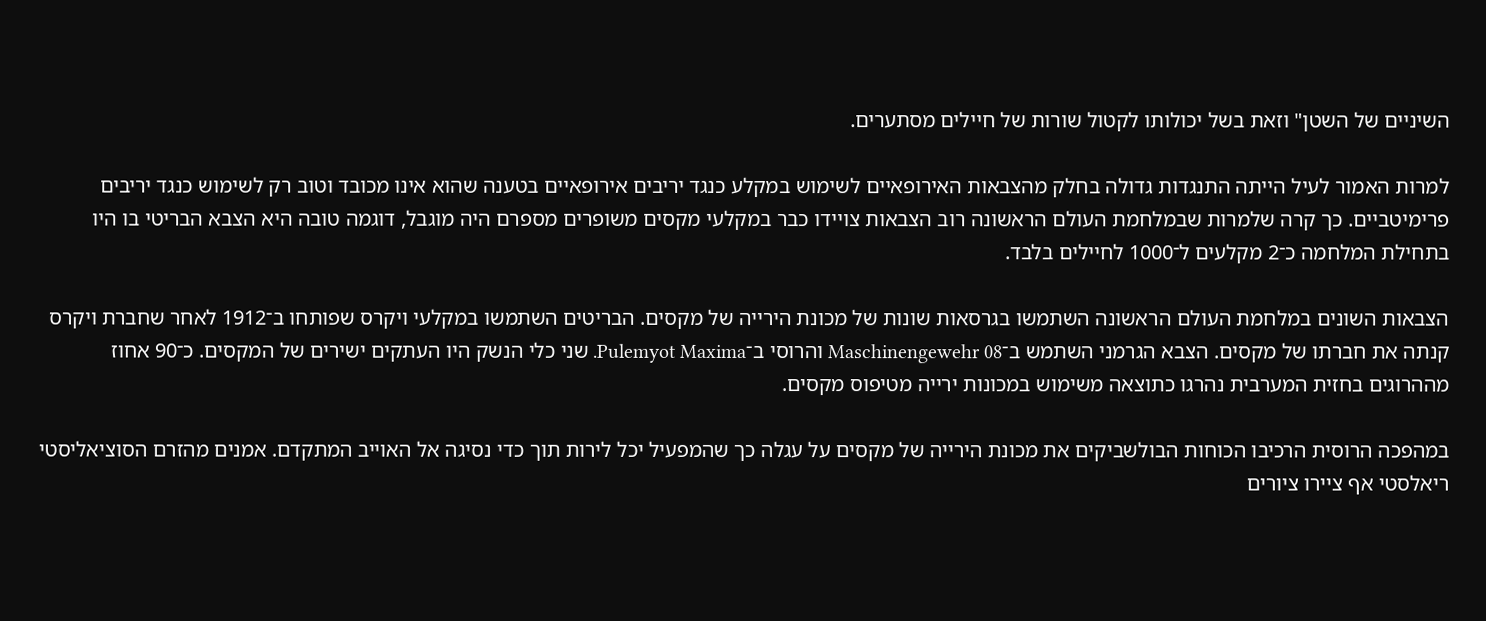השיניים של השטן" וזאת בשל יכולותו לקטול שורות של חיילים מסתערים.

למרות האמור לעיל הייתה התנגדות גדולה בחלק מהצבאות האירופאיים לשימוש במקלע כנגד יריבים אירופאיים בטענה שהוא אינו מכובד וטוב רק לשימוש כנגד יריבים פרימיטביים. כך קרה שלמרות שבמלחמת העולם הראשונה רוב הצבאות צויידו כבר במקלעי מקסים משופרים מספרם היה מוגבל, דוגמה טובה היא הצבא הבריטי בו היו בתחילת המלחמה כ־2 מקלעים ל־1000 לחיילים בלבד.

הצבאות השונים במלחמת העולם הראשונה השתמשו בגרסאות שונות של מכונת הירייה של מקסים. הבריטים השתמשו במקלעי ויקרס שפותחו ב־1912 לאחר שחברת ויקרס קנתה את חברתו של מקסים. הצבא הגרמני השתמש ב־Maschinengewehr 08 והרוסי ב־Pulemyot Maxima. שני כלי הנשק היו העתקים ישירים של המקסים. כ־90 אחוז מההרוגים בחזית המערבית נהרגו כתוצאה משימוש במכונות ירייה מטיפוס מקסים.

במהפכה הרוסית הרכיבו הכוחות הבולשביקים את מכונת הירייה של מקסים על עגלה כך שהמפעיל יכל לירות תוך כדי נסיגה אל האוייב המתקדם. אמנים מהזרם הסוציאליסטי ריאלסטי אף ציירו ציורים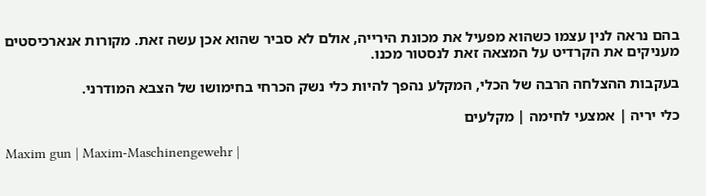בהם נראה לנין עצמו כשהוא מפעיל את מכונת הירייה, אולם לא סביר שהוא אכן עשה זאת. מקורות אנארכיסטים מעניקים את הקרדיט על המצאה זאת לנסטור מכנו.

בעקבות ההצלחה הרבה של הכלי, המקלע נהפך להיות כלי נשק הכרחי בחימושו של הצבא המודרני.

כלי יריה | אמצעי לחימה | מקלעים

Maxim gun | Maxim-Maschinengewehr |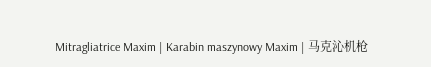Mitragliatrice Maxim | Karabin maszynowy Maxim | 马克沁机枪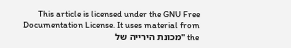This article is licensed under the GNU Free Documentation License. It uses material from the "מכונת הירייה של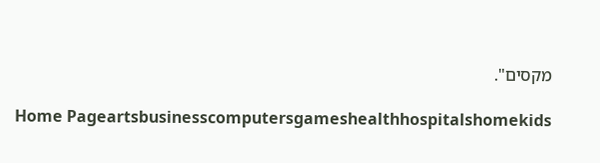מקסים".

Home Pageartsbusinesscomputersgameshealthhospitalshomekids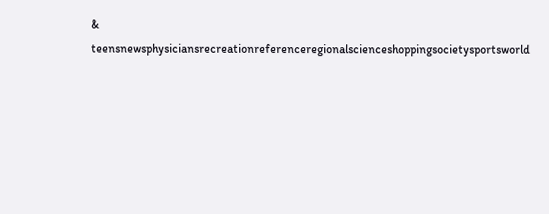& teensnewsphysiciansrecreationreferenceregionalscienceshoppingsocietysportsworld